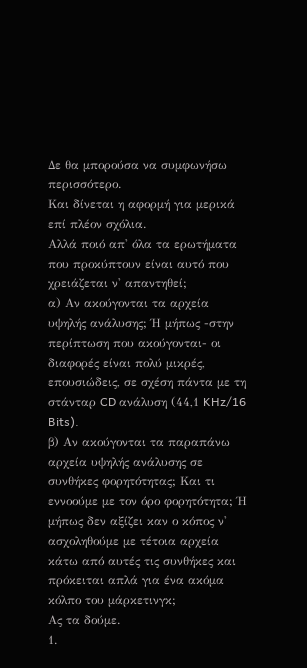Δε θα μπορούσα να συμφωνήσω περισσότερο.
Και δίνεται η αφορμή για μερικά επί πλέον σχόλια.
Αλλά ποιό απ' όλα τα ερωτήματα που προκύπτουν είναι αυτό που χρειάζεται ν' απαντηθεί;
α) Αν ακούγονται τα αρχεία υψηλής ανάλυσης; Ή μήπως -στην περίπτωση που ακούγονται- οι διαφορές είναι πολύ μικρές, επουσιώδεις, σε σχέση πάντα με τη στάνταρ CD ανάλυση (44,1 KHz/16 Bits).
β) Αν ακούγονται τα παραπάνω αρχεία υψηλής ανάλυσης σε συνθήκες φορητότητας; Και τι εννοούμε με τον όρο φορητότητα; Ή μήπως δεν αξίζει καν ο κόπος ν' ασχοληθούμε με τέτοια αρχεία κάτω από αυτές τις συνθήκες και πρόκειται απλά για ένα ακόμα κόλπο του μάρκετινγκ;
Ας τα δούμε.
1.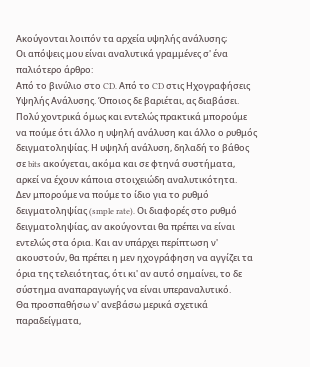Ακούγονται λοιπόν τα αρχεία υψηλής ανάλυσης;
Οι απόψεις μου είναι αναλυτικά γραμμένες σ' ένα παλιότερο άρθρο:
Από το βινύλιο στο CD. Από το CD στις Ηχογραφήσεις Υψηλής Ανάλυσης. Όποιος δε βαριέται, ας διαβάσει.
Πολύ χοντρικά όμως και εντελώς πρακτικά μπορούμε να πούμε ότι άλλο η υψηλή ανάλυση και άλλο ο ρυθμός δειγματοληψίας. Η υψηλή ανάλυση, δηλαδή το βάθος σε bits ακούγεται, ακόμα και σε φτηνά συστήματα, αρκεί να έχουν κάποια στοιχειώδη αναλυτικότητα.
Δεν μπορούμε να πούμε το ίδιο για το ρυθμό δειγματοληψίας (smple rate). Οι διαφορές στο ρυθμό δειγματοληψίας, αν ακούγονται θα πρέπει να είναι εντελώς στα όρια. Και αν υπάρχει περίπτωση ν' ακουστούν, θα πρέπει η μεν ηχογράφηση να αγγίζει τα όρια της τελειότητας, ότι κι' αν αυτό σημαίνει, το δε σύστημα αναπαραγωγής να είναι υπεραναλυτικό.
Θα προσπαθήσω ν' ανεβάσω μερικά σχετικά παραδείγματα,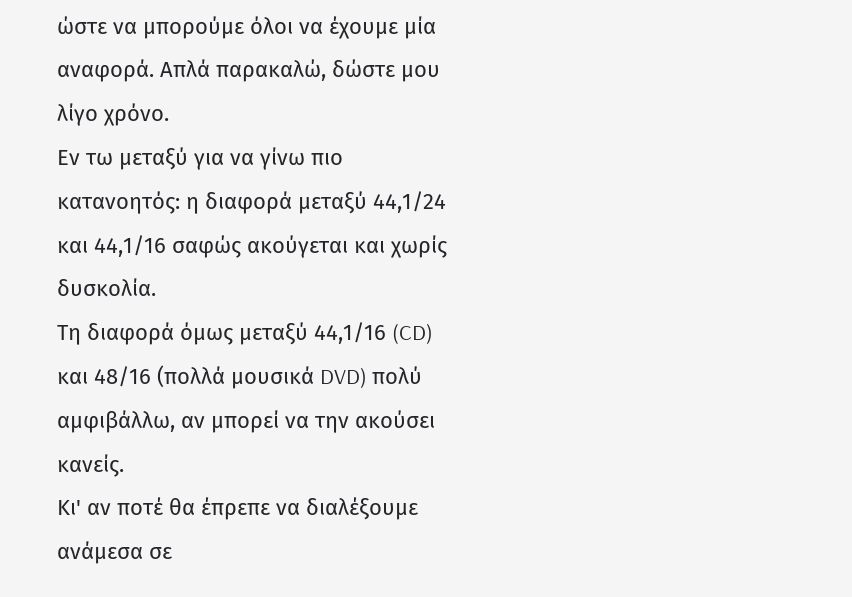ώστε να μπορούμε όλοι να έχουμε μία αναφορά. Απλά παρακαλώ, δώστε μου λίγο χρόνο.
Εν τω μεταξύ για να γίνω πιο κατανοητός: η διαφορά μεταξύ 44,1/24 και 44,1/16 σαφώς ακούγεται και χωρίς δυσκολία.
Τη διαφορά όμως μεταξύ 44,1/16 (CD) και 48/16 (πολλά μουσικά DVD) πολύ αμφιβάλλω, αν μπορεί να την ακούσει κανείς.
Κι' αν ποτέ θα έπρεπε να διαλέξουμε ανάμεσα σε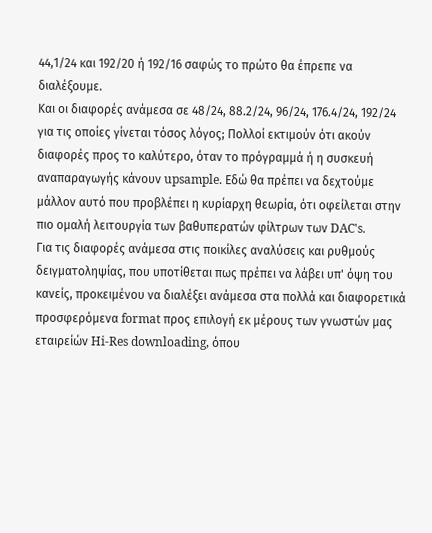44,1/24 και 192/20 ή 192/16 σαφώς το πρώτο θα έπρεπε να διαλέξουμε.
Και οι διαφορές ανάμεσα σε 48/24, 88.2/24, 96/24, 176.4/24, 192/24 για τις οποίες γίνεται τόσος λόγος; Πολλοί εκτιμούν ότι ακούν διαφορές προς το καλύτερο, όταν το πρόγραμμά ή η συσκευή αναπαραγωγής κάνουν upsample. Εδώ θα πρέπει να δεχτούμε μάλλον αυτό που προβλέπει η κυρίαρχη θεωρία, ότι οφείλεται στην πιο ομαλή λειτουργία των βαθυπερατών φίλτρων των DAC's.
Για τις διαφορές ανάμεσα στις ποικίλες αναλύσεις και ρυθμούς δειγματοληψίας, που υποτίθεται πως πρέπει να λάβει υπ' όψη του κανείς, προκειμένου να διαλέξει ανάμεσα στα πολλά και διαφορετικά προσφερόμενα format προς επιλογή εκ μέρους των γνωστών μας εταιρείών Hi-Res downloading, όπου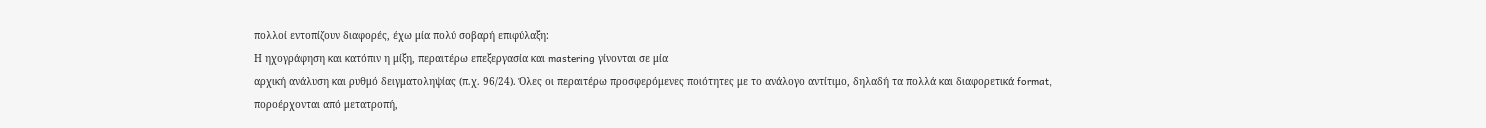πολλοί εντοπίζουν διαφορές, έχω μία πολύ σοβαρή επιφύλαξη:
Η ηχογράφηση και κατόπιν η μίξη, περαιτέρω επεξεργασία και mastering γίνονται σε μία
αρχική ανάλυση και ρυθμό δειγματοληψίας (π.χ. 96/24). Όλες οι περαιτέρω προσφερόμενες ποιότητες με το ανάλογο αντίτιμο, δηλαδή τα πολλά και διαφορετικά format,
ποροέρχονται από μετατροπή,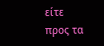είτε προς τα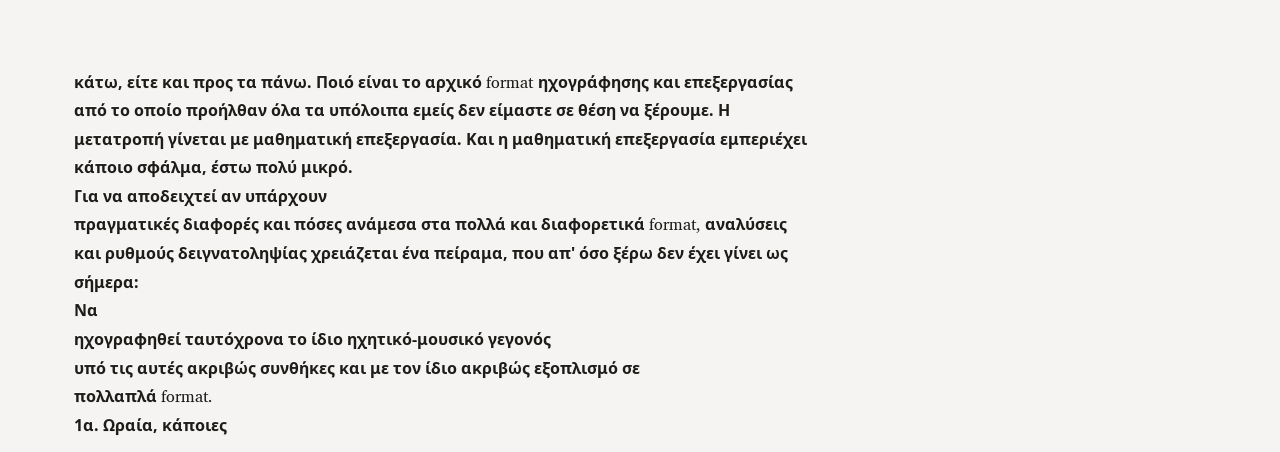κάτω, είτε και προς τα πάνω. Ποιό είναι το αρχικό format ηχογράφησης και επεξεργασίας από το οποίο προήλθαν όλα τα υπόλοιπα εμείς δεν είμαστε σε θέση να ξέρουμε. Η μετατροπή γίνεται με μαθηματική επεξεργασία. Και η μαθηματική επεξεργασία εμπεριέχει κάποιο σφάλμα, έστω πολύ μικρό.
Για να αποδειχτεί αν υπάρχουν
πραγματικές διαφορές και πόσες ανάμεσα στα πολλά και διαφορετικά format, αναλύσεις και ρυθμούς δειγνατοληψίας χρειάζεται ένα πείραμα, που απ' όσο ξέρω δεν έχει γίνει ως σήμερα:
Να
ηχογραφηθεί ταυτόχρονα το ίδιο ηχητικό-μουσικό γεγονός
υπό τις αυτές ακριβώς συνθήκες και με τον ίδιο ακριβώς εξοπλισμό σε
πολλαπλά format.
1α. Ωραία, κάποιες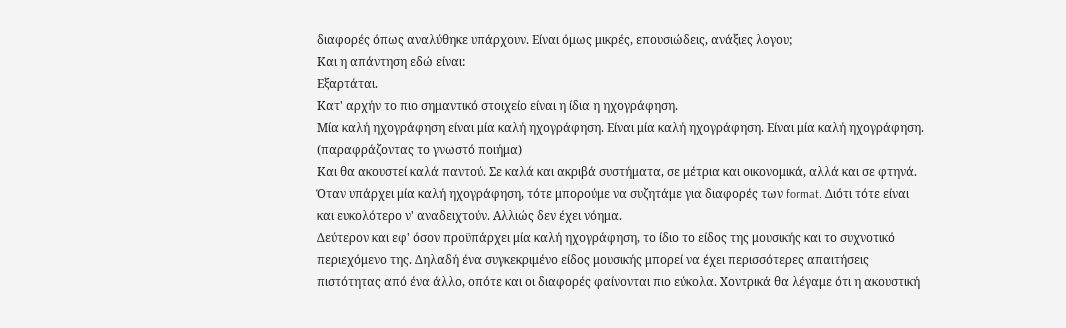διαφορές όπως αναλύθηκε υπάρχουν. Είναι όμως μικρές, επουσιώδεις, ανάξιες λογου;
Και η απάντηση εδώ είναι:
Εξαρτάται.
Κατ' αρχήν το πιο σημαντικό στοιχείο είναι η ίδια η ηχογράφηση.
Μία καλή ηχογράφηση είναι μία καλή ηχογράφηση. Είναι μία καλή ηχογράφηση. Είναι μία καλή ηχογράφηση.
(παραφράζοντας το γνωστό ποιήμα)
Και θα ακουστεί καλά παντού. Σε καλά και ακριβά συστήματα, σε μέτρια και οικονομικά, αλλά και σε φτηνά. Όταν υπάρχει μία καλή ηχογράφηση, τότε μπορούμε να συζητάμε για διαφορές των format. Διότι τότε είναι και ευκολότερο ν' αναδειχτούν. Αλλιώς δεν έχει νόημα.
Δεύτερον και εφ' όσον προϋπάρχει μία καλή ηχογράφηση, το ίδιο το είδος της μουσικής και το συχνοτικό περιεχόμενο της. Δηλαδή ένα συγκεκριμένο είδος μουσικής μπορεί να έχει περισσότερες απαιτήσεις πιστότητας από ένα άλλο, οπότε και οι διαφορές φαίνονται πιο εύκολα. Χοντρικά θα λέγαμε ότι η ακουστική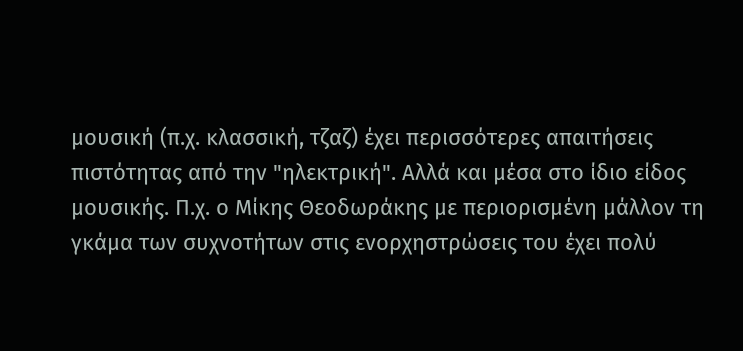μουσική (π.χ. κλασσική, τζαζ) έχει περισσότερες απαιτήσεις πιστότητας από την "ηλεκτρική". Αλλά και μέσα στο ίδιο είδος μουσικής. Π.χ. ο Μίκης Θεοδωράκης με περιορισμένη μάλλον τη γκάμα των συχνοτήτων στις ενορχηστρώσεις του έχει πολύ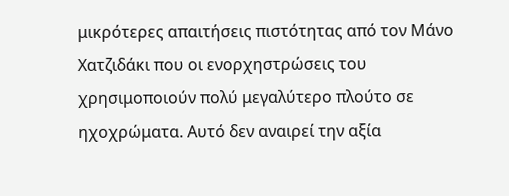μικρότερες απαιτήσεις πιστότητας από τον Μάνο Χατζιδάκι που οι ενορχηστρώσεις του χρησιμοποιούν πολύ μεγαλύτερο πλούτο σε ηχοχρώματα. Αυτό δεν αναιρεί την αξία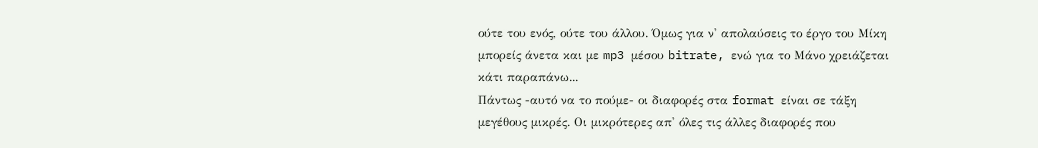ούτε του ενός, ούτε του άλλου. Όμως για ν' απολαύσεις το έργο του Μίκη μπορείς άνετα και με mp3 μέσου bitrate, ενώ για το Μάνο χρειάζεται κάτι παραπάνω...
Πάντως -αυτό να το πούμε- οι διαφορές στα format είναι σε τάξη μεγέθους μικρές. Οι μικρότερες απ' όλες τις άλλες διαφορές που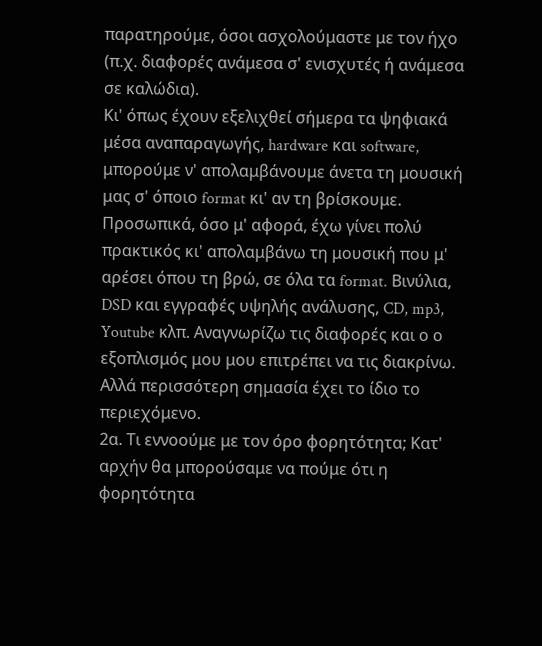παρατηρούμε, όσοι ασχολούμαστε με τον ήχο (π.χ. διαφορές ανάμεσα σ' ενισχυτές ή ανάμεσα σε καλώδια).
Κι' όπως έχουν εξελιχθεί σήμερα τα ψηφιακά μέσα αναπαραγωγής, hardware και software, μπορούμε ν' απολαμβάνουμε άνετα τη μουσική μας σ' όποιο format κι' αν τη βρίσκουμε.
Προσωπικά, όσο μ' αφορά, έχω γίνει πολύ πρακτικός κι' απολαμβάνω τη μουσική που μ' αρέσει όπου τη βρώ, σε όλα τα format. Βινύλια, DSD και εγγραφές υψηλής ανάλυσης, CD, mp3, Youtube κλπ. Αναγνωρίζω τις διαφορές και ο ο εξοπλισμός μου μου επιτρέπει να τις διακρίνω. Αλλά περισσότερη σημασία έχει το ίδιο το περιεχόμενο.
2α. Τι εννοούμε με τον όρο φορητότητα; Κατ' αρχήν θα μπορούσαμε να πούμε ότι η φορητότητα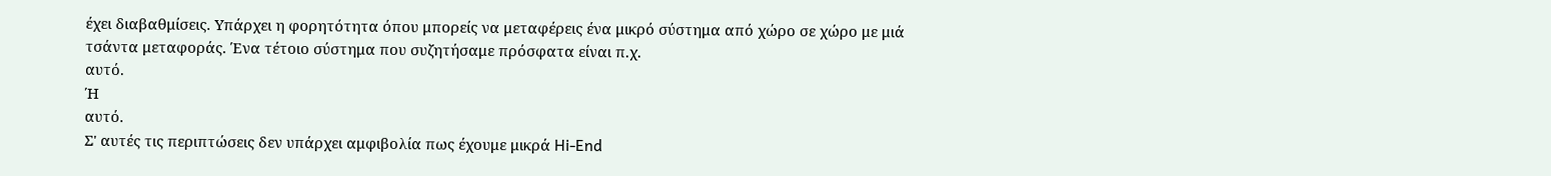έχει διαβαθμίσεις. Υπάρχει η φορητότητα όπου μπορείς να μεταφέρεις ένα μικρό σύστημα από χώρο σε χώρο με μιά τσάντα μεταφοράς. Ένα τέτοιο σύστημα που συζητήσαμε πρόσφατα είναι π.χ.
αυτό.
Ή
αυτό.
Σ' αυτές τις περιπτώσεις δεν υπάρχει αμφιβολία πως έχουμε μικρά Hi-End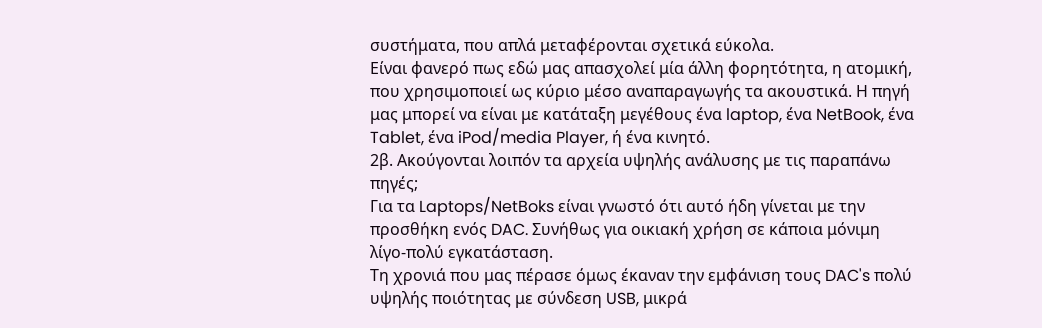συστήματα, που απλά μεταφέρονται σχετικά εύκολα.
Είναι φανερό πως εδώ μας απασχολεί μία άλλη φορητότητα, η ατομική, που χρησιμοποιεί ως κύριο μέσο αναπαραγωγής τα ακουστικά. Η πηγή μας μπορεί να είναι με κατάταξη μεγέθους ένα laptop, ένα NetBook, ένα Tablet, ένα iPod/media Player, ή ένα κινητό.
2β. Ακούγονται λοιπόν τα αρχεία υψηλής ανάλυσης με τις παραπάνω πηγές;
Για τα Laptops/NetBoks είναι γνωστό ότι αυτό ήδη γίνεται με την προσθήκη ενός DAC. Συνήθως για οικιακή χρήση σε κάποια μόνιμη λίγο-πολύ εγκατάσταση.
Τη χρονιά που μας πέρασε όμως έκαναν την εμφάνιση τους DAC's πολύ υψηλής ποιότητας με σύνδεση USB, μικρά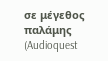σε μέγεθος παλάμης (Audioquest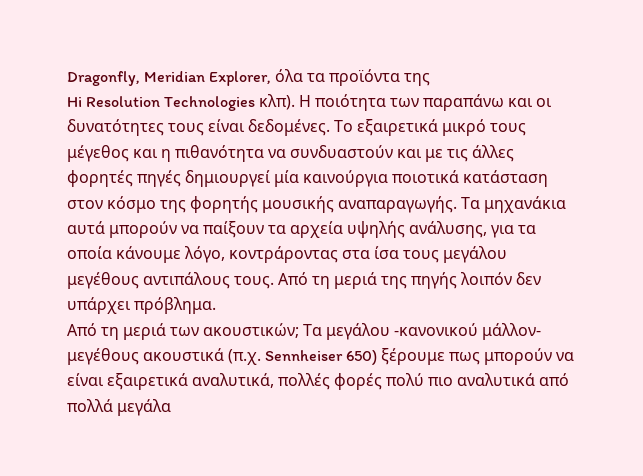Dragonfly, Meridian Explorer, όλα τα προϊόντα της
Hi Resolution Technologies κλπ). Η ποιότητα των παραπάνω και οι δυνατότητες τους είναι δεδομένες. Το εξαιρετικά μικρό τους μέγεθος και η πιθανότητα να συνδυαστούν και με τις άλλες φορητές πηγές δημιουργεί μία καινούργια ποιοτικά κατάσταση στον κόσμο της φορητής μουσικής αναπαραγωγής. Τα μηχανάκια αυτά μπορούν να παίξουν τα αρχεία υψηλής ανάλυσης, για τα οποία κάνουμε λόγο, κοντράροντας στα ίσα τους μεγάλου μεγέθους αντιπάλους τους. Από τη μεριά της πηγής λοιπόν δεν υπάρχει πρόβλημα.
Από τη μεριά των ακουστικών; Τα μεγάλου -κανονικού μάλλον- μεγέθους ακουστικά (π.χ. Sennheiser 650) ξέρουμε πως μπορούν να είναι εξαιρετικά αναλυτικά, πολλές φορές πολύ πιο αναλυτικά από πολλά μεγάλα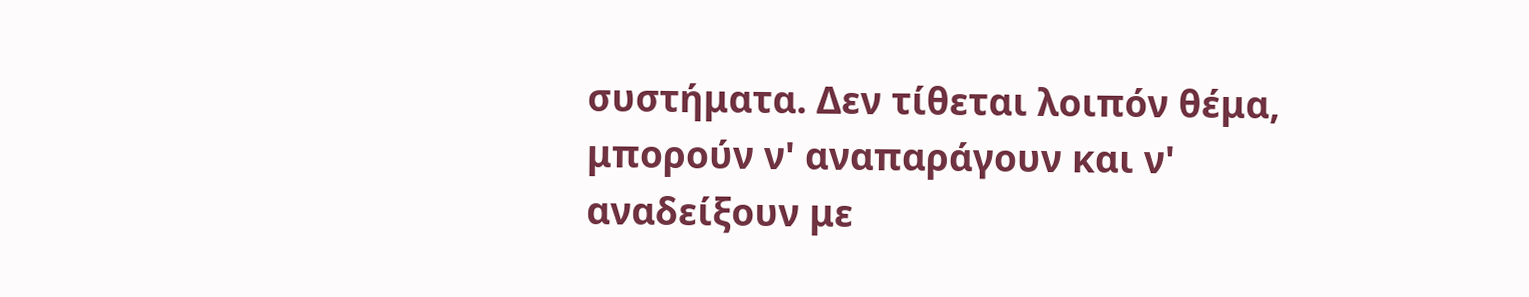συστήματα. Δεν τίθεται λοιπόν θέμα, μπορούν ν' αναπαράγουν και ν' αναδείξουν με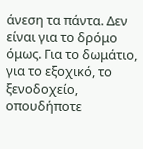άνεση τα πάντα. Δεν είναι για το δρόμο όμως. Για το δωμάτιο, για το εξοχικό, το ξενοδοχείο, οπουδήποτε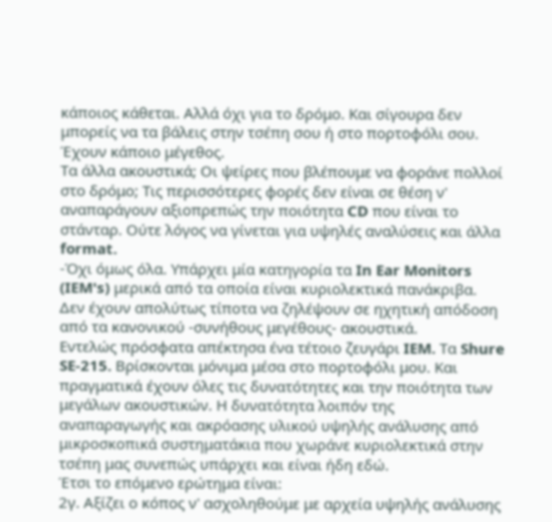κάποιος κάθεται. Αλλά όχι για το δρόμο. Και σίγουρα δεν μπορείς να τα βάλεις στην τσέπη σου ή στο πορτοφόλι σου. Έχουν κάποιο μέγεθος.
Τα άλλα ακουστικά; Οι ψείρες που βλέπουμε να φοράνε πολλοί στο δρόμο; Τις περισσότερες φορές δεν είναι σε θέση ν' αναπαράγουν αξιοπρεπώς την ποιότητα CD που είναι το στάνταρ. Ούτε λόγος να γίνεται για υψηλές αναλύσεις και άλλα format.
-Όχι όμως όλα. Υπάρχει μία κατηγορία τα In Ear Monitors (IEM's) μερικά από τα οποία είναι κυριολεκτικά πανάκριβα. Δεν έχουν απολύτως τίποτα να ζηλέψουν σε ηχητική απόδοση από τα κανονικού -συνήθους μεγέθους- ακουστικά.
Εντελώς πρόσφατα απέκτησα ένα τέτοιο ζευγάρι IEM. Τα Shure SE-215. Βρίσκονται μόνιμα μέσα στο πορτοφόλι μου. Και πραγματικά έχουν όλες τις δυνατότητες και την ποιότητα των μεγάλων ακουστικών. Η δυνατότητα λοιπόν της αναπαραγωγής και ακρόασης υλικού υψηλής ανάλυσης από μικροσκοπικά συστηματάκια που χωράνε κυριολεκτικά στην τσέπη μας συνεπώς υπάρχει και είναι ήδη εδώ.
Έτσι το επόμενο ερώτημα είναι:
2γ. Αξίζει ο κόπος ν' ασχοληθούμε με αρχεία υψηλής ανάλυσης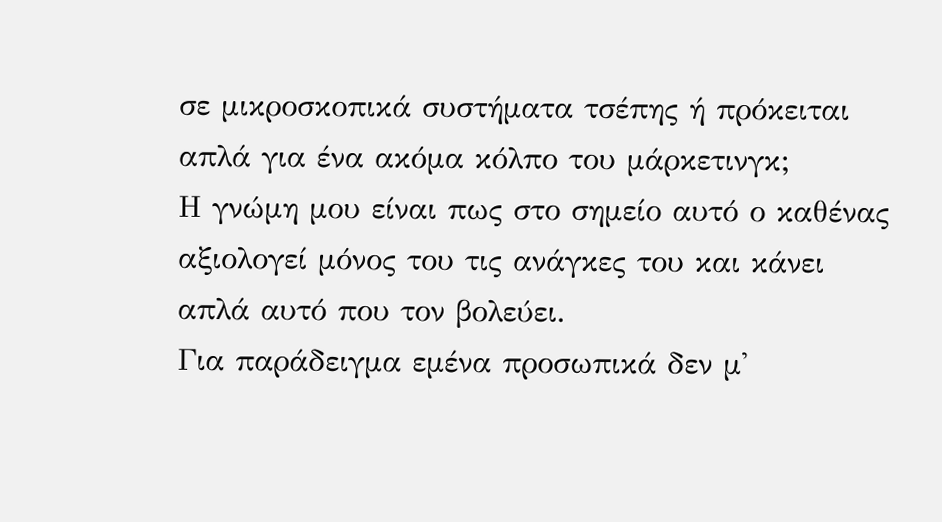σε μικροσκοπικά συστήματα τσέπης ή πρόκειται απλά για ένα ακόμα κόλπο του μάρκετινγκ;
Η γνώμη μου είναι πως στο σημείο αυτό ο καθένας αξιολογεί μόνος του τις ανάγκες του και κάνει απλά αυτό που τον βολεύει.
Για παράδειγμα εμένα προσωπικά δεν μ'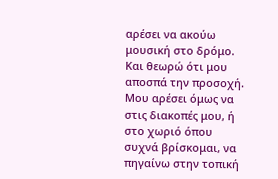αρέσει να ακούω μουσική στο δρόμο. Και θεωρώ ότι μου αποσπά την προσοχή. Μου αρέσει όμως να στις διακοπές μου, ή στο χωριό όπου συχνά βρίσκομαι, να πηγαίνω στην τοπική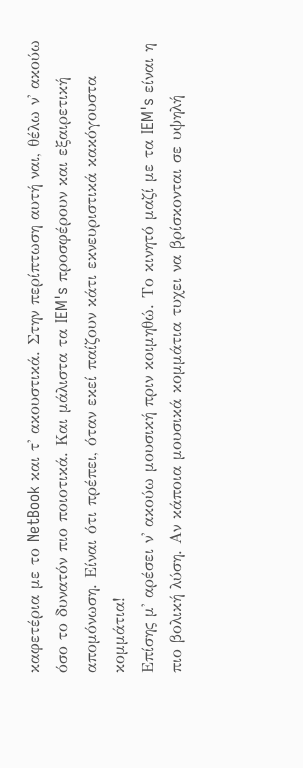καφετέρια με το NetBook και τ' ακουστικά. Στην περίπτωση αυτή ναι, θέλω ν' ακούω όσο το δυνατόν πιο ποιοτικά. Και μάλιστα τα IEM's προσφέρουν και εξαιρετική απομόνωση. Είναι ότι πρέπει, όταν εκεί παίζουν κάτι εκνευριστικά κακόγουστα κομμάτια!
Επίσης μ' αρέσει ν' ακούω μουσική πριν κοιμηθώ. Το κινητό μαζί με τα IEM's είναι η πιο βολική λύση. Αν κάποια μουσικά κομμάτια τυχει να βρίσκονται σε υψηλή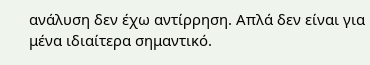ανάλυση δεν έχω αντίρρηση. Απλά δεν είναι για μένα ιδιαίτερα σημαντικό.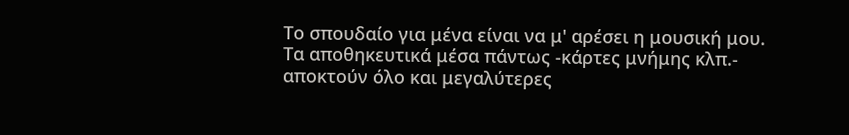Το σπουδαίο για μένα είναι να μ' αρέσει η μουσική μου.
Τα αποθηκευτικά μέσα πάντως -κάρτες μνήμης κλπ.- αποκτούν όλο και μεγαλύτερες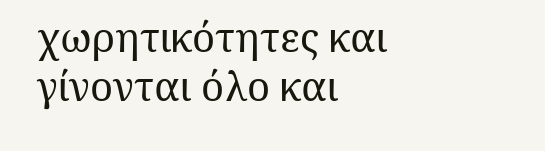χωρητικότητες και γίνονται όλο και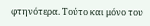φτηνότερα. Τούτο και μόνο του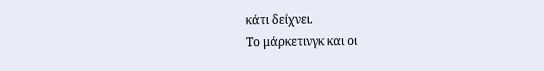κάτι δείχνει.
Το μάρκετινγκ και οι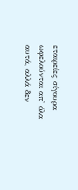εταιρείες σίγουρα ωφελούνται απ' όλα αυτά, αλλά δεν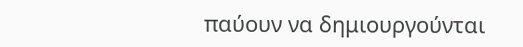παύουν να δημιουργούνται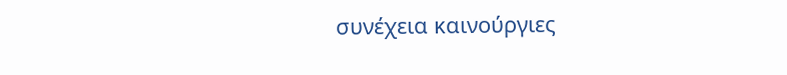συνέχεια καινούργιες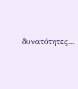δυνατότητες...